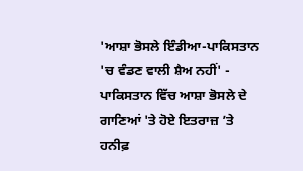'ਆਸ਼ਾ ਭੋਸਲੇ ਇੰਡੀਆ-ਪਾਕਿਸਤਾਨ 'ਚ ਵੰਡਣ ਵਾਲੀ ਸ਼ੈਅ ਨਹੀਂ' - ਪਾਕਿਸਤਾਨ ਵਿੱਚ ਆਸ਼ਾ ਭੋਸਲੇ ਦੇ ਗਾਣਿਆਂ 'ਤੇ ਹੋਏ ਇਤਰਾਜ਼ ’ਤੇ ਹਨੀਫ਼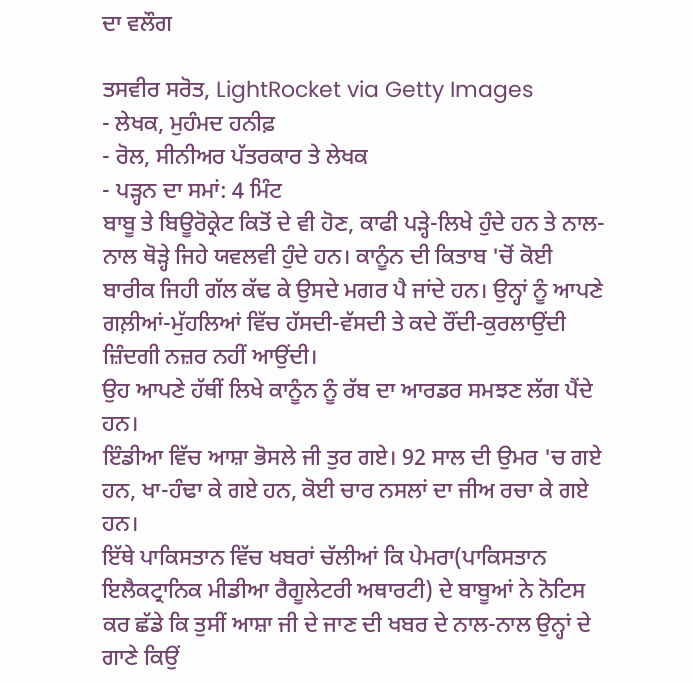ਦਾ ਵਲੌਗ

ਤਸਵੀਰ ਸਰੋਤ, LightRocket via Getty Images
- ਲੇਖਕ, ਮੁਹੰਮਦ ਹਨੀਫ਼
- ਰੋਲ, ਸੀਨੀਅਰ ਪੱਤਰਕਾਰ ਤੇ ਲੇਖਕ
- ਪੜ੍ਹਨ ਦਾ ਸਮਾਂ: 4 ਮਿੰਟ
ਬਾਬੂ ਤੇ ਬਿਊਰੋਕ੍ਰੇਟ ਕਿਤੋਂ ਦੇ ਵੀ ਹੋਣ, ਕਾਫੀ ਪੜ੍ਹੇ-ਲਿਖੇ ਹੁੰਦੇ ਹਨ ਤੇ ਨਾਲ-ਨਾਲ ਥੋੜ੍ਹੇ ਜਿਹੇ ਯਵਲਵੀ ਹੁੰਦੇ ਹਨ। ਕਾਨੂੰਨ ਦੀ ਕਿਤਾਬ 'ਚੋਂ ਕੋਈ ਬਾਰੀਕ ਜਿਹੀ ਗੱਲ ਕੱਢ ਕੇ ਉਸਦੇ ਮਗਰ ਪੈ ਜਾਂਦੇ ਹਨ। ਉਨ੍ਹਾਂ ਨੂੰ ਆਪਣੇ ਗਲ਼ੀਆਂ-ਮੁੱਹਲਿਆਂ ਵਿੱਚ ਹੱਸਦੀ-ਵੱਸਦੀ ਤੇ ਕਦੇ ਰੌਂਦੀ-ਕੁਰਲਾਉਂਦੀ ਜ਼ਿੰਦਗੀ ਨਜ਼ਰ ਨਹੀਂ ਆਉਂਦੀ।
ਉਹ ਆਪਣੇ ਹੱਥੀਂ ਲਿਖੇ ਕਾਨੂੰਨ ਨੂੰ ਰੱਬ ਦਾ ਆਰਡਰ ਸਮਝਣ ਲੱਗ ਪੈਂਦੇ ਹਨ।
ਇੰਡੀਆ ਵਿੱਚ ਆਸ਼ਾ ਭੋਸਲੇ ਜੀ ਤੁਰ ਗਏ। 92 ਸਾਲ ਦੀ ਉਮਰ 'ਚ ਗਏ ਹਨ, ਖਾ-ਹੰਢਾ ਕੇ ਗਏ ਹਨ, ਕੋਈ ਚਾਰ ਨਸਲਾਂ ਦਾ ਜੀਅ ਰਚਾ ਕੇ ਗਏ ਹਨ।
ਇੱਥੇ ਪਾਕਿਸਤਾਨ ਵਿੱਚ ਖਬਰਾਂ ਚੱਲੀਆਂ ਕਿ ਪੇਮਰਾ(ਪਾਕਿਸਤਾਨ ਇਲੈਕਟ੍ਰਾਨਿਕ ਮੀਡੀਆ ਰੈਗੂਲੇਟਰੀ ਅਥਾਰਟੀ) ਦੇ ਬਾਬੂਆਂ ਨੇ ਨੋਟਿਸ ਕਰ ਛੱਡੇ ਕਿ ਤੁਸੀਂ ਆਸ਼ਾ ਜੀ ਦੇ ਜਾਣ ਦੀ ਖਬਰ ਦੇ ਨਾਲ-ਨਾਲ ਉਨ੍ਹਾਂ ਦੇ ਗਾਣੇ ਕਿਉਂ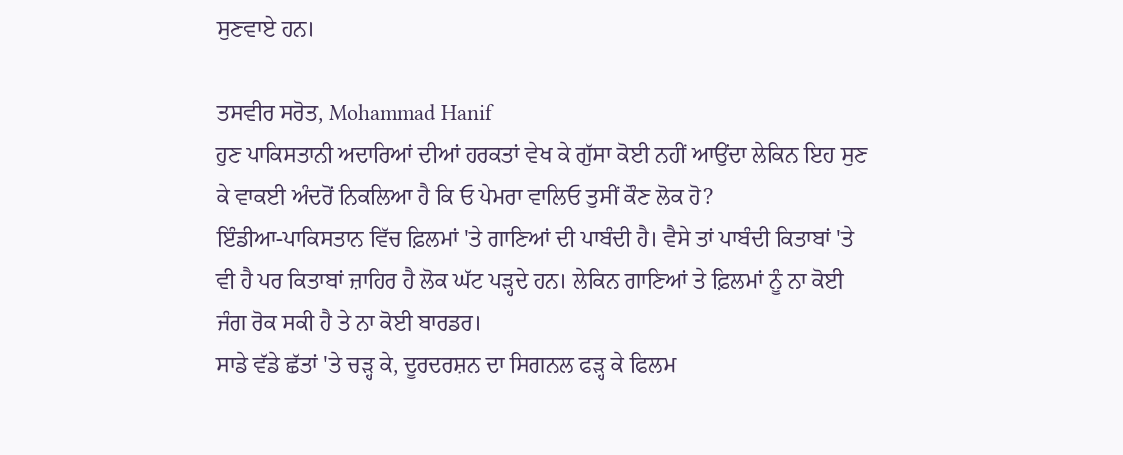ਸੁਣਵਾਏ ਹਨ।

ਤਸਵੀਰ ਸਰੋਤ, Mohammad Hanif
ਹੁਣ ਪਾਕਿਸਤਾਨੀ ਅਦਾਰਿਆਂ ਦੀਆਂ ਹਰਕਤਾਂ ਵੇਖ ਕੇ ਗੁੱਸਾ ਕੋਈ ਨਹੀਂ ਆਉਂਦਾ ਲੇਕਿਨ ਇਹ ਸੁਣ ਕੇ ਵਾਕਈ ਅੰਦਰੋਂ ਨਿਕਲਿਆ ਹੈ ਕਿ ਓ ਪੇਮਰਾ ਵਾਲਿਓ ਤੁਸੀਂ ਕੌਣ ਲੋਕ ਹੋ?
ਇੰਡੀਆ-ਪਾਕਿਸਤਾਨ ਵਿੱਚ ਫ਼ਿਲਮਾਂ 'ਤੇ ਗਾਣਿਆਂ ਦੀ ਪਾਬੰਦੀ ਹੈ। ਵੈਸੇ ਤਾਂ ਪਾਬੰਦੀ ਕਿਤਾਬਾਂ 'ਤੇ ਵੀ ਹੈ ਪਰ ਕਿਤਾਬਾਂ ਜ਼ਾਹਿਰ ਹੈ ਲੋਕ ਘੱਟ ਪੜ੍ਹਦੇ ਹਨ। ਲੇਕਿਨ ਗਾਣਿਆਂ ਤੇ ਫ਼ਿਲਮਾਂ ਨੂੰ ਨਾ ਕੋਈ ਜੰਗ ਰੋਕ ਸਕੀ ਹੈ ਤੇ ਨਾ ਕੋਈ ਬਾਰਡਰ।
ਸਾਡੇ ਵੱਡੇ ਛੱਤਾਂ 'ਤੇ ਚੜ੍ਹ ਕੇ, ਦੂਰਦਰਸ਼ਨ ਦਾ ਸਿਗਨਲ ਫੜ੍ਹ ਕੇ ਫਿਲਮ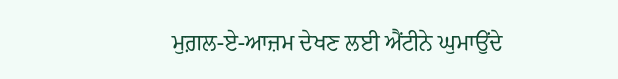ਮੁਗ਼ਲ-ਏ-ਆਜ਼ਮ ਦੇਖਣ ਲਈ ਐਂਟੀਨੇ ਘੁਮਾਉਂਦੇ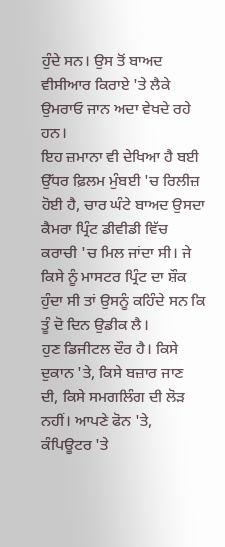ਹੁੰਦੇ ਸਨ। ਉਸ ਤੋਂ ਬਾਅਦ ਵੀਸੀਆਰ ਕਿਰਾਏ 'ਤੇ ਲੈਕੇ ਉਮਰਾਓ ਜਾਨ ਅਦਾ ਵੇਖਦੇ ਰਹੇ ਹਨ।
ਇਹ ਜ਼ਮਾਨਾ ਵੀ ਦੇਖਿਆ ਹੈ ਬਈ ਉੱਧਰ ਫ਼ਿਲਮ ਮੁੰਬਈ 'ਚ ਰਿਲੀਜ਼ ਹੋਈ ਹੈ, ਚਾਰ ਘੰਟੇ ਬਾਅਦ ਉਸਦਾ ਕੈਮਰਾ ਪ੍ਰਿੰਟ ਡੀਵੀਡੀ ਵਿੱਚ ਕਰਾਚੀ 'ਚ ਮਿਲ ਜਾਂਦਾ ਸੀ। ਜੇ ਕਿਸੇ ਨੂੰ ਮਾਸਟਰ ਪ੍ਰਿੰਟ ਦਾ ਸ਼ੌਕ ਹੁੰਦਾ ਸੀ ਤਾਂ ਉਸਨੂੰ ਕਹਿੰਦੇ ਸਨ ਕਿ ਤੂੰ ਦੋ ਦਿਨ ਉਡੀਕ ਲੈ।
ਹੁਣ ਡਿਜੀਟਲ ਦੌਰ ਹੈ। ਕਿਸੇ ਦੁਕਾਨ 'ਤੇ, ਕਿਸੇ ਬਜ਼ਾਰ ਜਾਣ ਦੀ, ਕਿਸੇ ਸਮਗਲਿੰਗ ਦੀ ਲੋੜ ਨਹੀਂ। ਆਪਣੇ ਫੋਨ 'ਤੇ, ਕੰਪਿਊਟਰ 'ਤੇ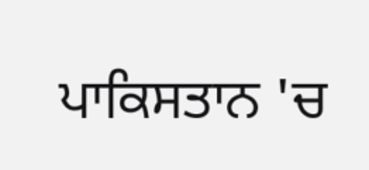ਪਾਕਿਸਤਾਨ 'ਚ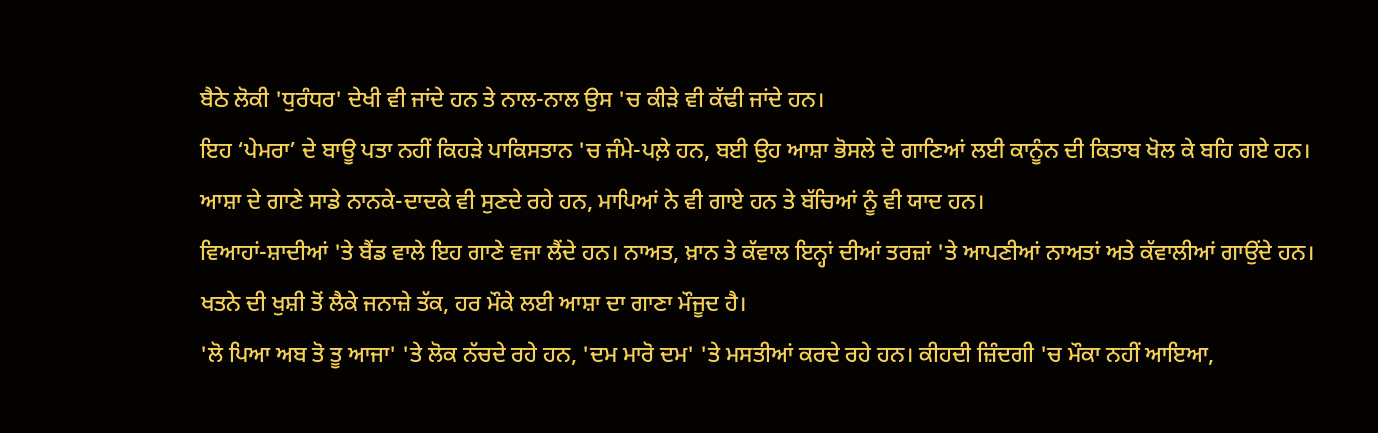ਬੈਠੇ ਲੋਕੀ 'ਧੁਰੰਧਰ' ਦੇਖੀ ਵੀ ਜਾਂਦੇ ਹਨ ਤੇ ਨਾਲ-ਨਾਲ ਉਸ 'ਚ ਕੀੜੇ ਵੀ ਕੱਢੀ ਜਾਂਦੇ ਹਨ।
ਇਹ ‘ਪੇਮਰਾ’ ਦੇ ਬਾਊ ਪਤਾ ਨਹੀਂ ਕਿਹੜੇ ਪਾਕਿਸਤਾਨ 'ਚ ਜੰਮੇ-ਪਲ਼ੇ ਹਨ, ਬਈ ਉਹ ਆਸ਼ਾ ਭੋਸਲੇ ਦੇ ਗਾਣਿਆਂ ਲਈ ਕਾਨੂੰਨ ਦੀ ਕਿਤਾਬ ਖੋਲ ਕੇ ਬਹਿ ਗਏ ਹਨ।
ਆਸ਼ਾ ਦੇ ਗਾਣੇ ਸਾਡੇ ਨਾਨਕੇ-ਦਾਦਕੇ ਵੀ ਸੁਣਦੇ ਰਹੇ ਹਨ, ਮਾਪਿਆਂ ਨੇ ਵੀ ਗਾਏ ਹਨ ਤੇ ਬੱਚਿਆਂ ਨੂੰ ਵੀ ਯਾਦ ਹਨ।
ਵਿਆਹਾਂ-ਸ਼ਾਦੀਆਂ 'ਤੇ ਬੈਂਡ ਵਾਲੇ ਇਹ ਗਾਣੇ ਵਜਾ ਲੈਂਦੇ ਹਨ। ਨਾਅਤ, ਖ਼ਾਨ ਤੇ ਕੱਵਾਲ ਇਨ੍ਹਾਂ ਦੀਆਂ ਤਰਜ਼ਾਂ 'ਤੇ ਆਪਣੀਆਂ ਨਾਅਤਾਂ ਅਤੇ ਕੱਵਾਲੀਆਂ ਗਾਉਂਦੇ ਹਨ।
ਖਤਨੇ ਦੀ ਖੁਸ਼ੀ ਤੋਂ ਲੈਕੇ ਜਨਾਜ਼ੇ ਤੱਕ, ਹਰ ਮੌਕੇ ਲਈ ਆਸ਼ਾ ਦਾ ਗਾਣਾ ਮੌਜੂਦ ਹੈ।
'ਲੋ ਪਿਆ ਅਬ ਤੋ ਤੂ ਆਜਾ' 'ਤੇ ਲੋਕ ਨੱਚਦੇ ਰਹੇ ਹਨ, 'ਦਮ ਮਾਰੋ ਦਮ' 'ਤੇ ਮਸਤੀਆਂ ਕਰਦੇ ਰਹੇ ਹਨ। ਕੀਹਦੀ ਜ਼ਿੰਦਗੀ 'ਚ ਮੌਕਾ ਨਹੀਂ ਆਇਆ,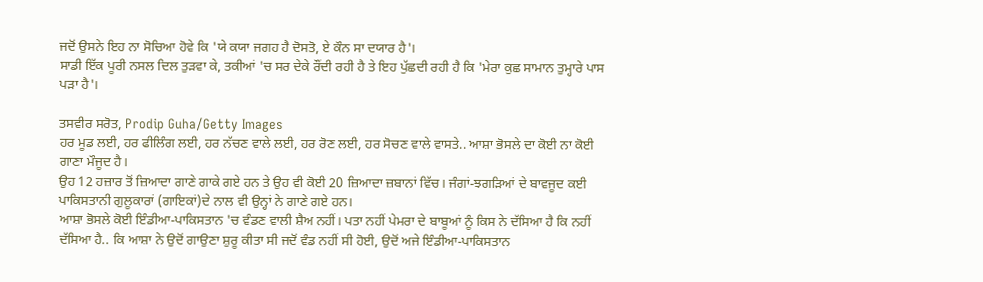ਜਦੋਂ ਉਸਨੇ ਇਹ ਨਾ ਸੋਚਿਆ ਹੋਵੇ ਕਿ 'ਯੇ ਕਯਾ ਜਗਹ ਹੈ ਦੋਸਤੋ, ਏ ਕੌਨ ਸਾ ਦਯਾਰ ਹੈ'।
ਸਾਡੀ ਇੱਕ ਪੂਰੀ ਨਸਲ ਦਿਲ ਤੁੜਵਾ ਕੇ, ਤਕੀਆਂ 'ਚ ਸਰ ਦੇਕੇ ਰੌਂਦੀ ਰਹੀ ਹੈ ਤੇ ਇਹ ਪੁੱਛਦੀ ਰਹੀ ਹੈ ਕਿ 'ਮੇਰਾ ਕੁਛ ਸਾਮਾਨ ਤੁਮ੍ਹਾਰੇ ਪਾਸ ਪੜਾ ਹੈ'।

ਤਸਵੀਰ ਸਰੋਤ, Prodip Guha/Getty Images
ਹਰ ਮੂਡ ਲਈ, ਹਰ ਫੀਲਿੰਗ ਲਈ, ਹਰ ਨੱਚਣ ਵਾਲੇ ਲਈ, ਹਰ ਰੋਣ ਲਈ, ਹਰ ਸੋਚਣ ਵਾਲੇ ਵਾਸਤੇ.. ਆਸ਼ਾ ਭੋਸਲੇ ਦਾ ਕੋਈ ਨਾ ਕੋਈ ਗਾਣਾ ਮੌਜੂਦ ਹੈ।
ਉਹ 12 ਹਜ਼ਾਰ ਤੋਂ ਜ਼ਿਆਦਾ ਗਾਣੇ ਗਾਕੇ ਗਏ ਹਨ ਤੇ ਉਹ ਵੀ ਕੋਈ 20 ਜ਼ਿਆਦਾ ਜ਼ਬਾਨਾਂ ਵਿੱਚ। ਜੰਗਾਂ-ਝਗੜਿਆਂ ਦੇ ਬਾਵਜੂਦ ਕਈ ਪਾਕਿਸਤਾਨੀ ਗੁਲੂਕਾਰਾਂ (ਗਾਇਕਾਂ)ਦੇ ਨਾਲ ਵੀ ਉਨ੍ਹਾਂ ਨੇ ਗਾਣੇ ਗਏ ਹਨ।
ਆਸ਼ਾ ਭੋਸਲੇ ਕੋਈ ਇੰਡੀਆ-ਪਾਕਿਸਤਾਨ 'ਚ ਵੰਡਣ ਵਾਲੀ ਸ਼ੈਅ ਨਹੀਂ। ਪਤਾ ਨਹੀਂ ਪੇਮਰਾ ਦੇ ਬਾਬੂਆਂ ਨੂੰ ਕਿਸ ਨੇ ਦੱਸਿਆ ਹੈ ਕਿ ਨਹੀਂ ਦੱਸਿਆ ਹੈ.. ਕਿ ਆਸ਼ਾ ਨੇ ਉਦੋਂ ਗਾਉਣਾ ਸ਼ੁਰੂ ਕੀਤਾ ਸੀ ਜਦੋਂ ਵੰਡ ਨਹੀਂ ਸੀ ਹੋਈ, ਉਦੋਂ ਅਜੇ ਇੰਡੀਆ-ਪਾਕਿਸਤਾਨ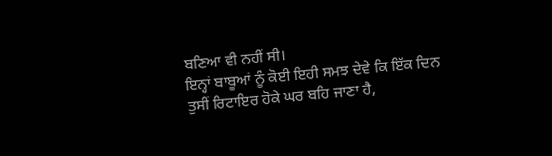ਬਣਿਆ ਵੀ ਨਹੀਂ ਸੀ।
ਇਨ੍ਹਾਂ ਬਾਬੂਆਂ ਨੂੰ ਕੋਈ ਇਹੀ ਸਮਝ ਦੇਵੇ ਕਿ ਇੱਕ ਦਿਨ ਤੁਸੀਂ ਰਿਟਾਇਰ ਹੋਕੇ ਘਰ ਬਹਿ ਜਾਣਾ ਹੈ,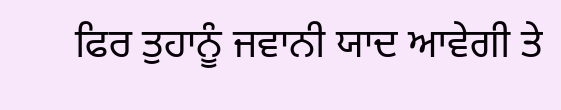ਫਿਰ ਤੁਹਾਨੂੰ ਜਵਾਨੀ ਯਾਦ ਆਵੇਗੀ ਤੇ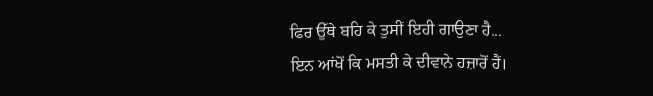ਫਿਰ ਉੱਥੇ ਬਹਿ ਕੇ ਤੁਸੀਂ ਇਹੀ ਗਾਉਣਾ ਹੈ...
ਇਨ ਆਂਖੋਂ ਕਿ ਮਸਤੀ ਕੇ ਦੀਵਾਨੇ ਹਜ਼ਾਰੋਂ ਹੈਂ।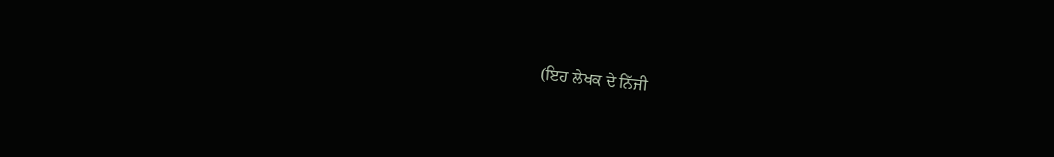(ਇਹ ਲੇਖਕ ਦੇ ਨਿੱਜੀ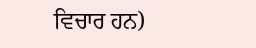ਵਿਚਾਰ ਹਨ)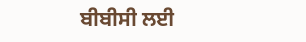ਬੀਬੀਸੀ ਲਈ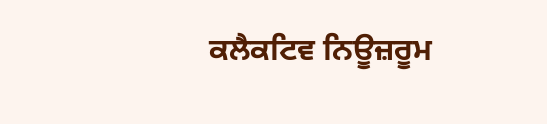ਕਲੈਕਟਿਵ ਨਿਊਜ਼ਰੂਮ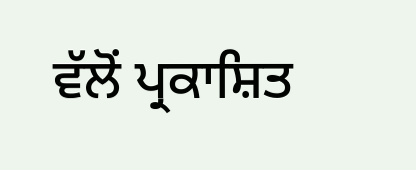ਵੱਲੋਂ ਪ੍ਰਕਾਸ਼ਿਤ